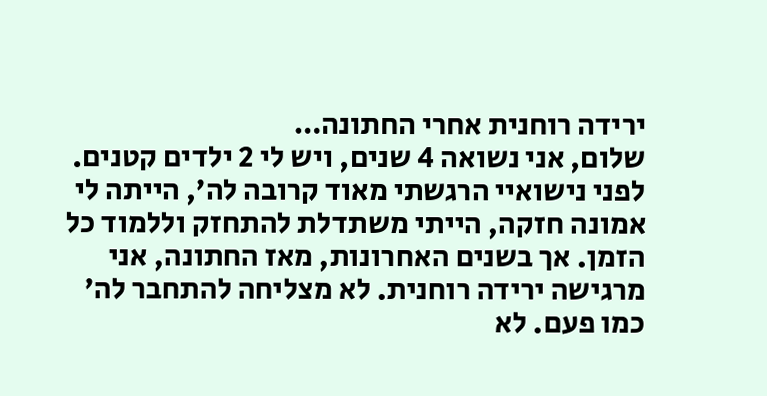ירידה רוחנית אחרי החתונה…
שלום, אני נשואה 4 שנים, ויש לי 2 ילדים קטנים. לפני נישואיי הרגשתי מאוד קרובה לה’, הייתה לי אמונה חזקה, הייתי משתדלת להתחזק וללמוד כל הזמן. אך בשנים האחרונות, מאז החתונה, אני מרגישה ירידה רוחנית. לא מצליחה להתחבר לה’ כמו פעם. לא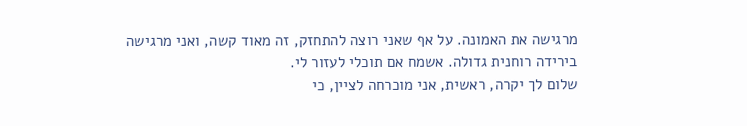מרגישה את האמונה. על אף שאני רוצה להתחזק, זה מאוד קשה, ואני מרגישה בירידה רוחנית גדולה. אשמח אם תוכלי לעזור לי.
שלום לך יקרה, ראשית, אני מוכרחה לציין, כי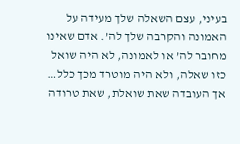בעיני, עצם השאלה שלך מעידה על האמונה והקרבה שלך לה’. אדם שאינו מחובר לה’ או לאמונה, לא היה שואל כזו שאלה, ולא היה מוטרד מכך כלל… אך העובדה שאת שואלת, שאת טרודה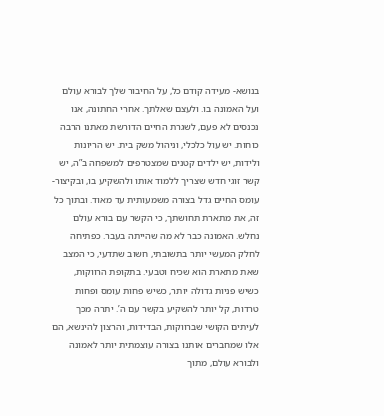בנושא- מעידה קודם כל, על החיבור שלך לבורא עולם ועל האמונה בו. ולעצם שאלתך. אחרי החתונה, אנו נכנסים לא פעם, לשגרת החיים הדורשת מאתנו הרבה כוחות. יש עול כלכלי, וניהול משק בית. יש הריונות ולידות, יש ילדים קטנים שמצטרפים למשפחה ב”ה, יש קשר זוגי חדש שצריך ללמוד אותו ולהשקיע בו, ובקיצור- עומס החיים גדל בצורה משמעותית עד מאוד. ובתוך כל זה, את מתארת תחושתך, כי הקשר עם בורא עולם נחלש. האמונה כבר לא מה שהייתה בעבר. כפתיחה לחלק המעשי יותר בתשובתי, חשוב שתדעי, כי המצב שאת מתארת הוא שכיח וטבעי. בתקופת הרווקות, כשיש פניות גדולה יותר, כשיש פחות עומס ופחות טרדות, קל יותר להשקיע בקשר עם ה’. יתרה מכך לעיתים הקושי שברווקות, הבדידות, והרצון להינשא, הם אלו שמחברים אותנו בצורה עוצמתית יותר לאמונה ולבורא עולם, מתוך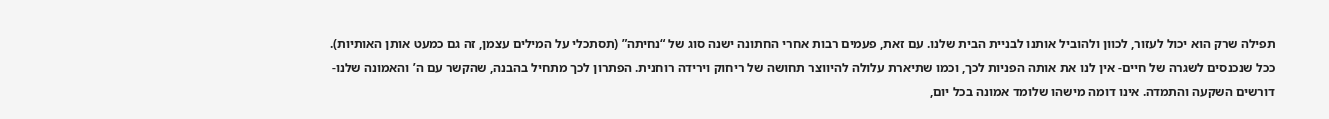תפילה שרק הוא יכול לעזור, לכוון ולהוביל אותנו לבניית הבית שלנו. עם זאת, פעמים רבות אחרי החתונה ישנה סוג של “נחיתה” (תסתכלי על המילים עצמן, זה גם כמעט אותן האותיות). ככל שנכנסים לשגרה של חיים- אין לנו את אותה הפניות לכך, וכמו שתיארת עלולה להיווצר תחושה של ריחוק וירידה רוחנית. הפתרון לכך מתחיל בהבנה, שהקשר עם ה’ והאמונה שלנו-דורשים השקעה והתמדה. אינו דומה מישהו שלומד אמונה בכל יום,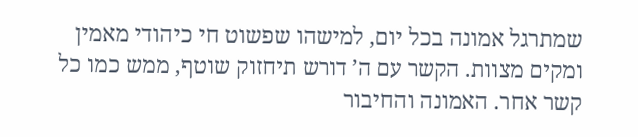שמתרגל אמונה בכל יום, למישהו שפשוט חי כיהודי מאמין ומקים מצוות. הקשר עם ה’ דורש תיחזוק שוטף, ממש כמו כל קשר אחר. האמונה והחיבור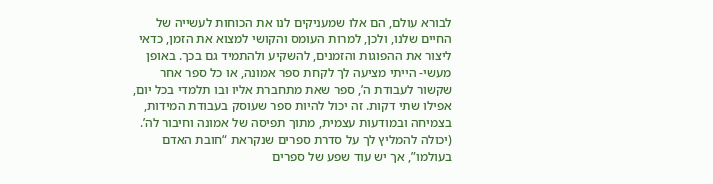לבורא עולם, הם אלו שמעניקים לנו את הכוחות לעשייה של החיים שלנו, ולכן, למרות העומס והקושי למצוא את הזמן, כדאי ליצור את ההפוגות והזמנים, להשקיע ולהתמיד גם בכך. באופן מעשי- הייתי מציעה לך לקחת ספר אמונה, או כל ספר אחר שקשור לעבודת ה’, ספר שאת מתחברת אליו ובו תלמדי בכל יום, אפילו שתי דקות. זה יכול להיות ספר שעוסק בעבודת המידות, בצמיחה ובמודעות עצמית, מתוך תפיסה של אמונה וחיבור לה’. (יכולה להמליץ לך על סדרת ספרים שנקראת “חובת האדם בעולמו”, אך יש עוד שפע של ספרים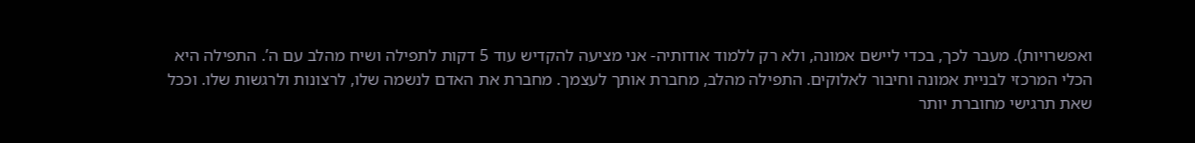ואפשרויות). מעבר לכך, בכדי ליישם אמונה, ולא רק ללמוד אודותיה- אני מציעה להקדיש עוד 5 דקות לתפילה ושיח מהלב עם ה’. התפילה היא הכלי המרכזי לבניית אמונה וחיבור לאלוקים. התפילה מהלב, מחברת אותך לעצמך. מחברת את האדם לנשמה שלו, לרצונות ולרגשות שלו. וככל שאת תרגישי מחוברת יותר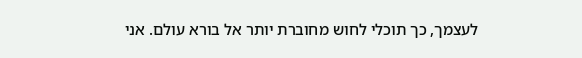לעצמך, כך תוכלי לחוש מחוברת יותר אל בורא עולם. אני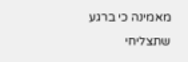מאמינה כי ברגע שתצליחי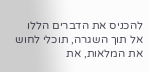להכניס את הדברים הללו אל תוך השגרה, תוכלי לחוש את המלאות, את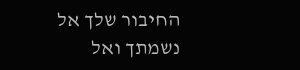החיבור שלך אל נשמתך ואל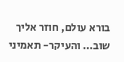בורא עולם, חוזר אליך שוב… והעיקר- תאמיני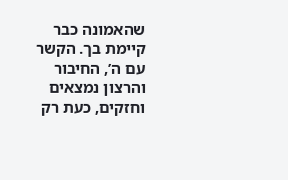שהאמונה כבר קיימת בך. הקשר עם ה’, החיבור והרצון נמצאים וחזקים, כעת רק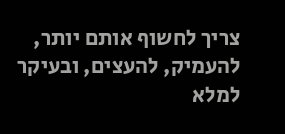צריך לחשוף אותם יותר, להעמיק, להעצים, ובעיקר למלא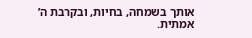אותך בשמחה, בחיות, ובקרבת ה’ אמתית.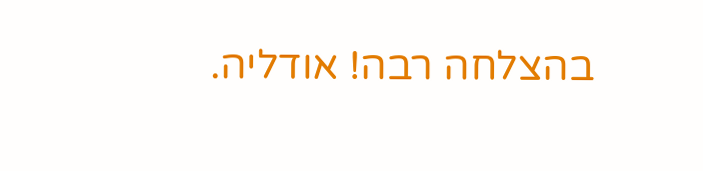בהצלחה רבה! אודליה.